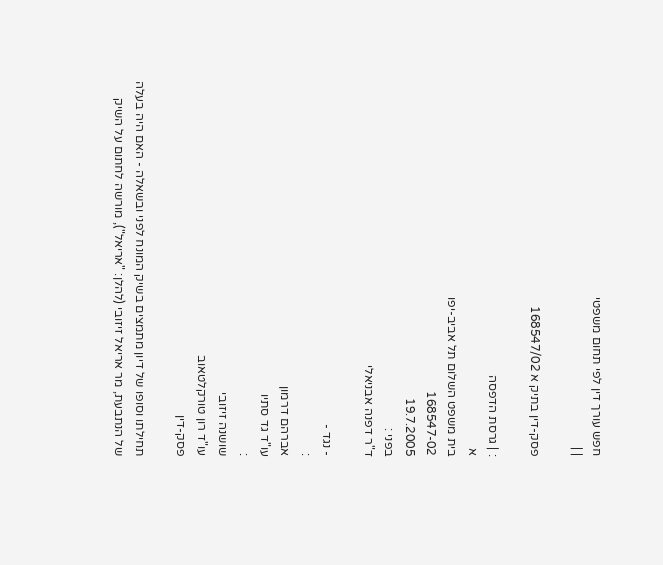חפש עורך דין לפי תחום משפטי
| |

פסק-דין בתיק א 168547/02

: | גרסת הדפסה
א
בית משפט השלום תל אביב-יפו
168547-02
19.7.2005
בפני :
ד"ר דפנה אבניאלי

- נגד -
:
אברהם דרמון
עו"ד גד סתיו
:
שושנה זיזובי
עו"ד רון טורקלטאוב
פסק-דין

תחילתו וסופו של דיון מתמצים בשיק המונח לפני ובשאלה - האם היה בעלה של הנתבעת, מר אריאל זיזובי (להלן: "אריאל"), מורשה לחתום על השיק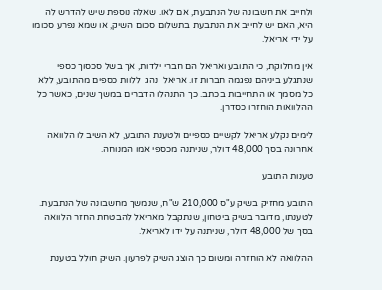ולחייב את חשבונה של הנתבעת, אם לאו. שאלה נוספת שיש להדרש לה היא, האם יש לחייב את הנתבעת בתשלום סכום השיק, או שמא נפרע סכומו על ידי אריאל.

אין מחלוקת, כי התובע ואריאל הם חברי ילדות, אך בשל סכסוך כספי שנתגלע ביניהם נפגמה חברות זו. אריאל  נהג  ללוות כספים מהתובע, ללא כל מסמך או התחייבות בכתב. כך התנהלו הדברים במשך שנים, כאשר כל ההלוואות הוחזרו כסדרן.

לימים נקלע אריאל לקשיים כספיים ולטענת התובע, לא השיב לו הלוואה אחרונה בסך 48,000 דולר, שניתנה מכספי אמו המנוחה.

טענות התובע

התובע מחזיק בשיק ע"ס 210,000 ש"ח, שנמשך מחשבונה של הנתבעת. לטענתו, מדובר בשיק ביטחון, שנתקבל מאריאל להבטחת החזר הלוואה בסך של 48,000 דולר, שניתנה על ידו לאריאל.

ההלוואה לא הוחזרה ומשום כך הוצג השיק לפרעון. השיק חולל בטענת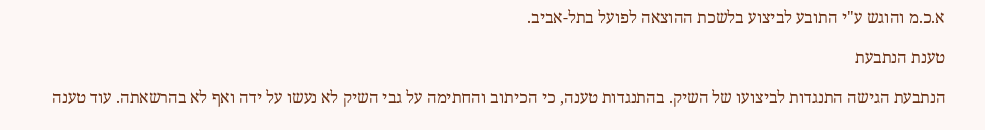א.כ.מ והוגש ע"י התובע לביצוע בלשכת ההוצאה לפועל בתל-אביב.

טענת הנתבעת

הנתבעת הגישה התנגדות לביצועו של השיק. בהתנגדות טענה, כי הכיתוב והחתימה על גבי השיק לא נעשו על ידה ואף לא בהרשאתה. עוד טענה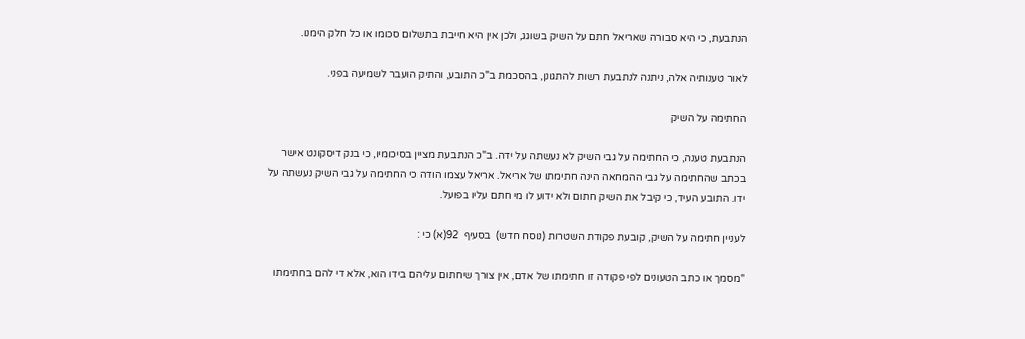הנתבעת, כי היא סבורה שאריאל חתם על השיק בשוגג, ולכן אין היא חייבת בתשלום סכומו או כל חלק הימנו.

לאור טענותיה אלה, ניתנה לנתבעת רשות להתגונן, בהסכמת ב"כ התובע, והתיק הועבר לשמיעה בפני.

החתימה על השיק

הנתבעת טענה, כי החתימה על גבי השיק לא נעשתה על ידה. ב"כ הנתבעת מציין בסיכומיו, כי בנק דיסקונט אישר בכתב שהחתימה על גבי ההמחאה הינה חתימתו של אריאל. אריאל עצמו הודה כי החתימה על גבי השיק נעשתה על ידו. התובע העיד, כי קיבל את השיק חתום ולא ידוע לו מי חתם עליו בפועל.

לעניין חתימה על השיק, קובעת פקודת השטרות (נוסח חדש)  בסעיף  92(א) כי :

"מסמך או כתב הטעונים לפי פקודה זו חתימתו של אדם, אין צורך שיחתום עליהם בידו הוא, אלא די להם בחתימתו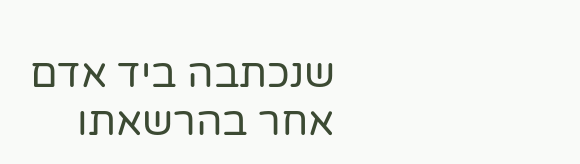שנכתבה ביד אדם אחר בהרשאתו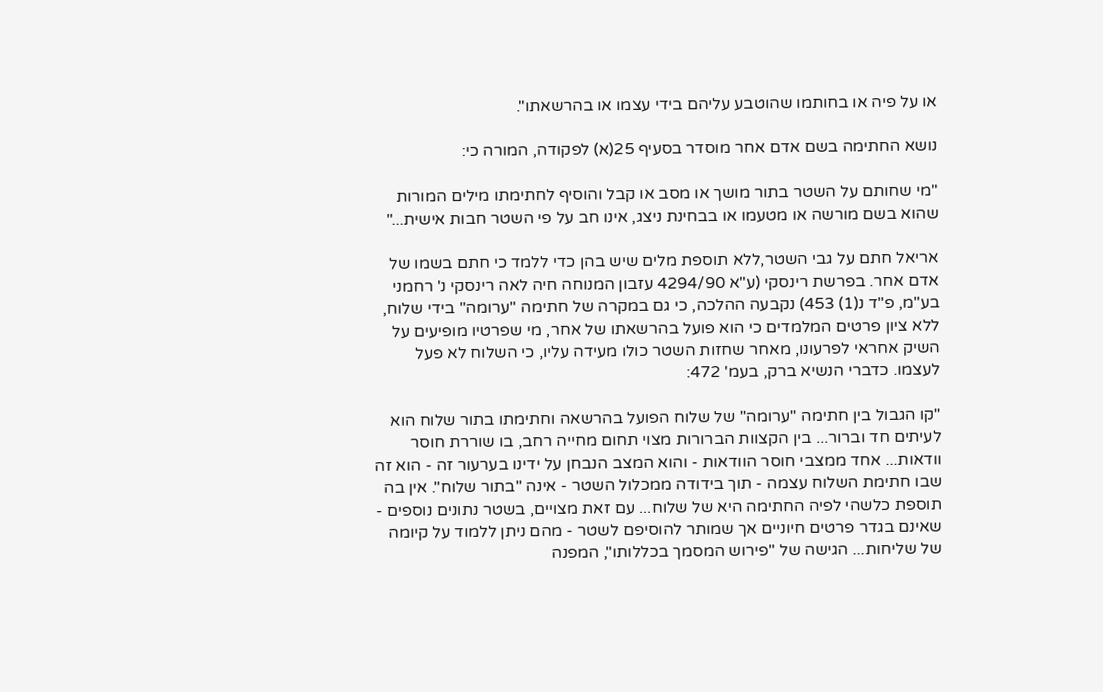או על פיה או בחותמו שהוטבע עליהם בידי עצמו או בהרשאתו".

נושא החתימה בשם אדם אחר מוסדר בסעיף 25(א) לפקודה, המורה כי:

"מי שחותם על השטר בתור מושך או מסב או קבל והוסיף לחתימתו מילים המורות שהוא בשם מורשה או מטעמו או בבחינת ניצג, אינו חב על פי השטר חבות אישית..."

אריאל חתם על גבי השטר,ללא תוספת מלים שיש בהן כדי ללמד כי חתם בשמו של אדם אחר. בפרשת רינסקי (ע"א 4294/90 עזבון המנוחה חיה לאה רינסקי נ' רחמני בע"מ, פ"ד נ(1) 453) נקבעה ההלכה, כי גם במקרה של חתימה "ערומה" בידי שלוח, ללא ציון פרטים המלמדים כי הוא פועל בהרשאתו של אחר, מי שפרטיו מופיעים על השיק אחראי לפרעונו, מאחר שחזות השטר כולו מעידה עליו, כי השלוח לא פעל לעצמו. כדברי הנשיא ברק, בעמ' 472:

"קו הגבול בין חתימה "ערומה" של שלוח הפועל בהרשאה וחתימתו בתור שלוח הוא לעיתים חד וברור... בין הקצוות הברורות מצוי תחום מחייה רחב, בו שוררת חוסר וודאות... אחד ממצבי חוסר הוודאות - והוא המצב הנבחן על ידינו בערעור זה - הוא זה שבו חתימת השלוח עצמה - תוך בידודה ממכלול השטר - אינה "בתור שלוח". אין בה תוספת כלשהי לפיה החתימה היא של שלוח... עם זאת מצויים, בשטר נתונים נוספים - שאינם בגדר פרטים חיוניים אך שמותר להוסיפם לשטר - מהם ניתן ללמוד על קיומה של שליחות... הגישה של "פירוש המסמך בכללותו", המפנה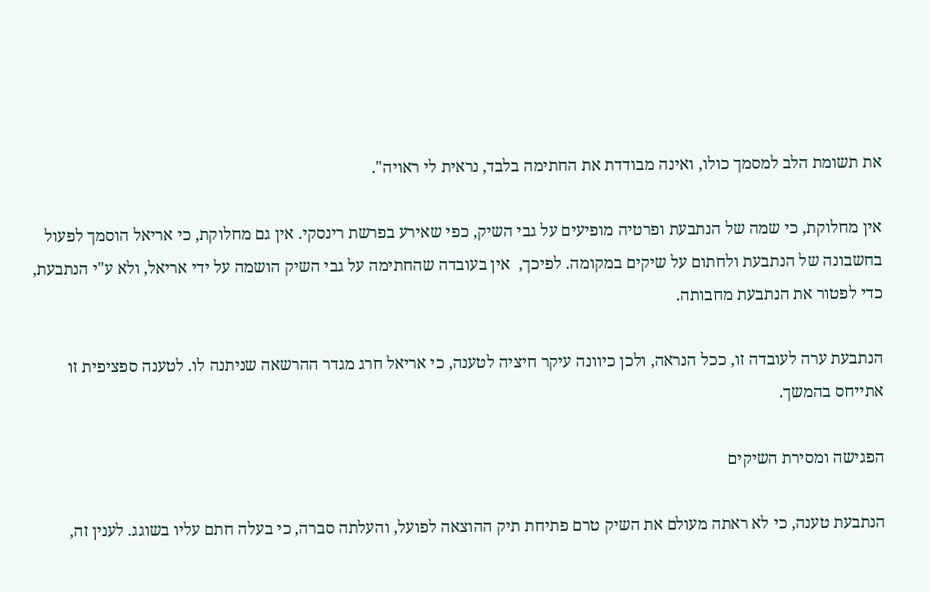את תשומת הלב למסמך כולו, ואינה מבודדת את החתימה בלבד, נראית לי ראויה".

אין מחלוקת, כי שמה של הנתבעת ופרטיה מופיעים על גבי השיק, כפי שאירע בפרשת רינסקי. אין גם מחלוקת, כי אריאל הוסמך לפעול בחשבונה של הנתבעת ולחתום על שיקים במקומה. לפיכך,  אין בעובדה שהחתימה על גבי השיק הושמה על ידי אריאל, ולא ע"י הנתבעת, כדי לפטור את הנתבעת מחבותה.

הנתבעת ערה לעובדה זו, ככל הנראה, ולכן כיוונה עיקר חיציה לטענה, כי אריאל חרג מגדר ההרשאה שניתנה לו. לטענה ספציפית זו אתייחס בהמשך.

הפגישה ומסירת השיקים

הנתבעת טענה, כי לא ראתה מעולם את השיק טרם פתיחת תיק ההוצאה לפועל, והעלתה סברה, כי בעלה חתם עליו בשוגג. לענין זה,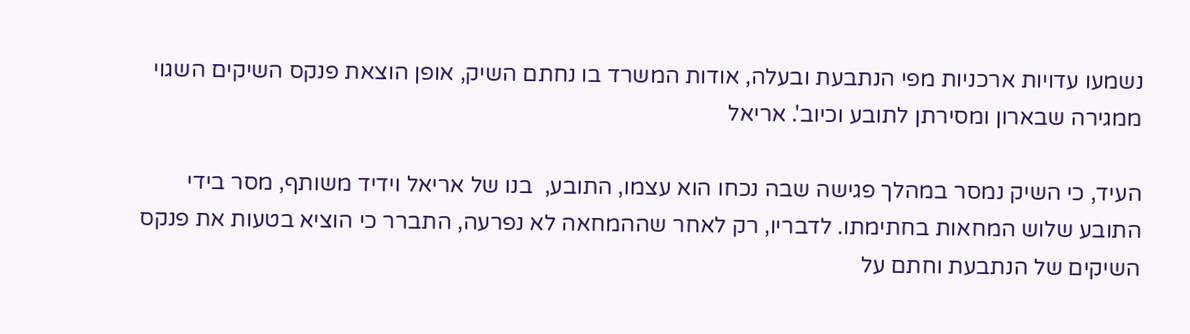נשמעו עדויות ארכניות מפי הנתבעת ובעלה, אודות המשרד בו נחתם השיק, אופן הוצאת פנקס השיקים השגוי ממגירה שבארון ומסירתן לתובע וכיוב'. אריאל

העיד, כי השיק נמסר במהלך פגישה שבה נכחו הוא עצמו, התובע,  בנו של אריאל וידיד משותף, מסר בידי התובע שלוש המחאות בחתימתו. לדבריו, רק לאחר שההמחאה לא נפרעה, התברר כי הוציא בטעות את פנקס השיקים של הנתבעת וחתם על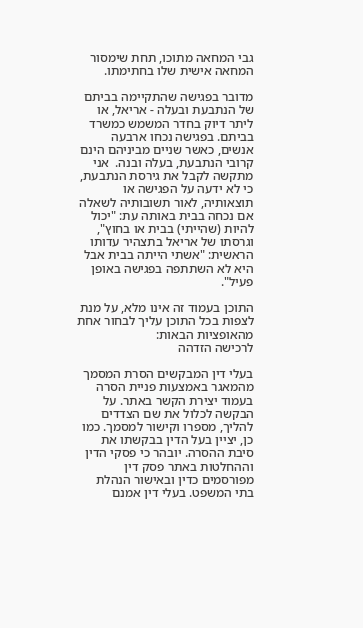גבי המחאה מתוכו, תחת שימסור המחאה אישית שלו בחתימתו.

מדובר בפגישה שהתקיימה בביתם של הנתבעת ובעלה - אריאל, או ליתר דיוק בחדר המשמש כמשרד בביתם. בפגישה נכחו ארבעה אנשים, כאשר שניים מביניהם הינם קרובי הנתבעת, בעלה ובנה.  אני מתקשה לקבל את גירסת הנתבעת, כי לא ידעה על הפגישה או תוצאותיה, לאור תשובותיה לשאלה אם נכחה בבית באותה עת: "יכול להיות (שהייתי) בבית או בחוץ", וגרסתו של אריאל בתצהיר עדותו הראשית: "אשתי הייתה בבית אבל היא לא השתתפה בפגישה באופן פעיל".

התוכן בעמוד זה אינו מלא, על מנת לצפות בכל התוכן עליך לבחור אחת מהאופציות הבאות:
לרכישה הזדהה

בעלי דין המבקשים הסרת המסמך מהמאגר באמצעות פניית הסרה בעמוד יצירת הקשר באתר. על הבקשה לכלול את שם הצדדים להליך, מספרו וקישור למסמך. כמו כן, יציין בעל הדין בבקשתו את סיבת ההסרה. יובהר כי פסקי הדין וההחלטות באתר פסק דין מפורסמים כדין ובאישור הנהלת בתי המשפט. בעלי דין אמנם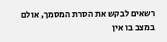רשאים לבקש את הסרת המסמך, אולם במצב בו אין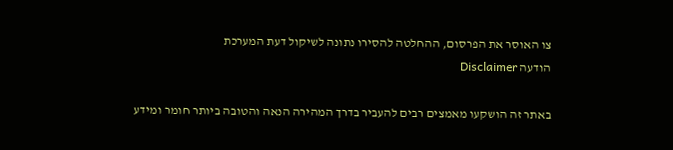צו האוסר את הפרסום, ההחלטה להסירו נתונה לשיקול דעת המערכת
הודעה Disclaimer

באתר זה הושקעו מאמצים רבים להעביר בדרך המהירה הנאה והטובה ביותר חומר ומידע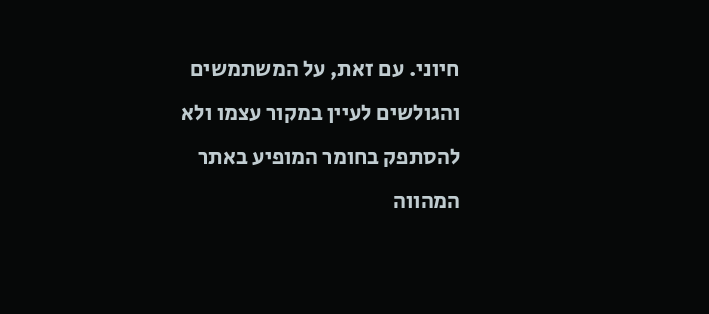חיוני. עם זאת, על המשתמשים והגולשים לעיין במקור עצמו ולא להסתפק בחומר המופיע באתר המהווה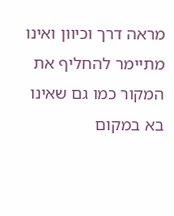מראה דרך וכיוון ואינו מתיימר להחליף את המקור כמו גם שאינו בא במקום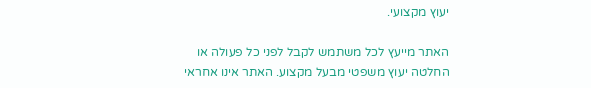יעוץ מקצועי.

האתר מייעץ לכל משתמש לקבל לפני כל פעולה או החלטה יעוץ משפטי מבעל מקצוע. האתר אינו אחראי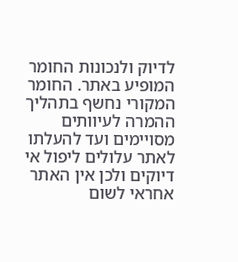לדיוק ולנכונות החומר המופיע באתר. החומר המקורי נחשף בתהליך ההמרה לעיוותים מסויימים ועד להעלתו לאתר עלולים ליפול אי דיוקים ולכן אין האתר אחראי לשום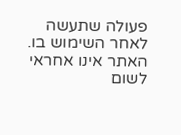פעולה שתעשה לאחר השימוש בו. האתר אינו אחראי לשום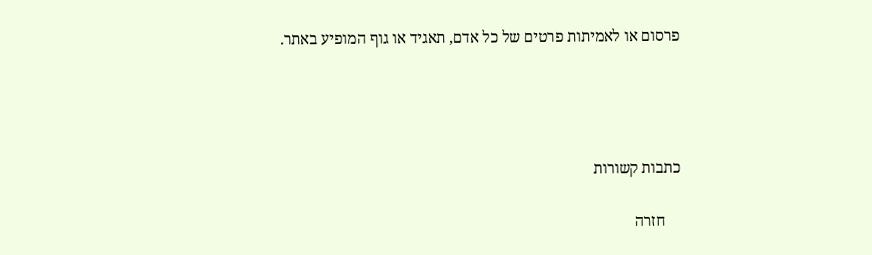פרסום או לאמיתות פרטים של כל אדם, תאגיד או גוף המופיע באתר.




כתבות קשורות

    חזרה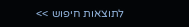לתוצאות חיפוש >>